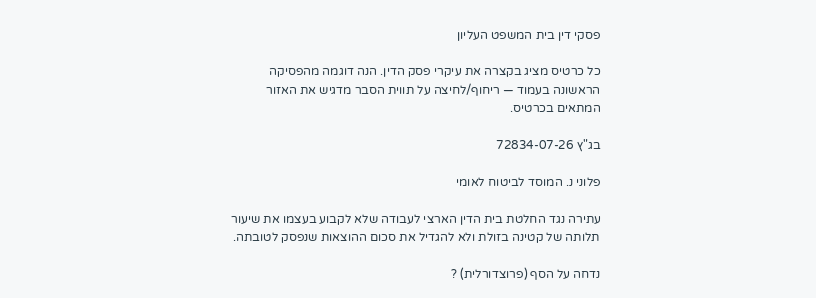פסקי דין בית המשפט העליון

כל כרטיס מציג בקצרה את עיקרי פסק הדין. הנה דוגמה מהפסיקה הראשונה בעמוד — ריחוף/לחיצה על תווית הסבר מדגיש את האזור המתאים בכרטיס.

בג"ץ 72834-07-26

פלוני נ. המוסד לביטוח לאומי

עתירה נגד החלטת בית הדין הארצי לעבודה שלא לקבוע בעצמו את שיעור תלותה של קטינה בזולת ולא להגדיל את סכום ההוצאות שנפסק לטובתה.

נדחה על הסף (פרוצדורלית) ?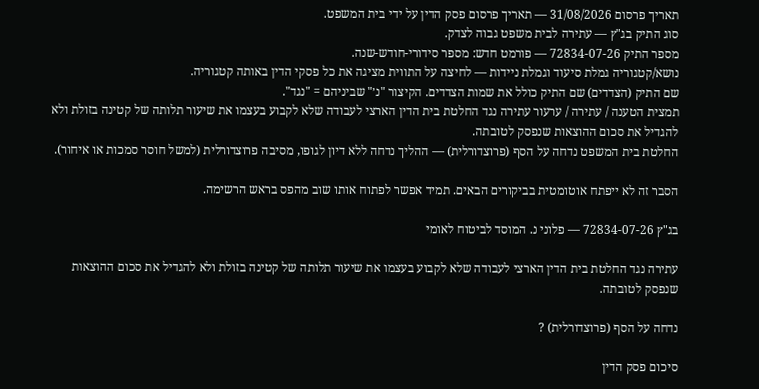תאריך פרסום 31/08/2026 — תאריך פרסום פסק הדין על ידי בית המשפט.
סוג התיק בג"ץ — עתירה לבית משפט גבוה לצדק.
מספר התיק 72834-07-26 — פורמט חדש: מספר סידורי-חודש-שנה.
נושא/קטגוריה גמלת סיעוד וגמלת ניידות — לחיצה על התווית מציגה את כל פסקי הדין באותה קטגוריה.
שם התיק (הצדדים) שם התיק כולל את שמות הצדדים. הקיצור "נ׳" שביניהם = "נגד".
תמצית הטענה / עתירה / ערעור עתירה נגד החלטת בית הדין הארצי לעבודה שלא לקבוע בעצמו את שיעור תלותה של קטינה בזולת ולא להגדיל את סכום ההוצאות שנפסק לטובתה.
החלטת בית המשפט נדחה על הסף (פרוצדורלית) — ההליך נדחה ללא דיון לגופו, מסיבה פרוצדורלית (למשל חוסר סמכות או איחור).

הסבר זה לא ייפתח אוטומטית בביקורים הבאים. תמיד אפשר לפתוח אותו שוב מהפס בראש הרשימה.

בג"ץ 72834-07-26 — פלוני נ. המוסד לביטוח לאומי

עתירה נגד החלטת בית הדין הארצי לעבודה שלא לקבוע בעצמו את שיעור תלותה של קטינה בזולת ולא להגדיל את סכום ההוצאות שנפסק לטובתה.

נדחה על הסף (פרוצדורלית) ?

סיכום פסק הדין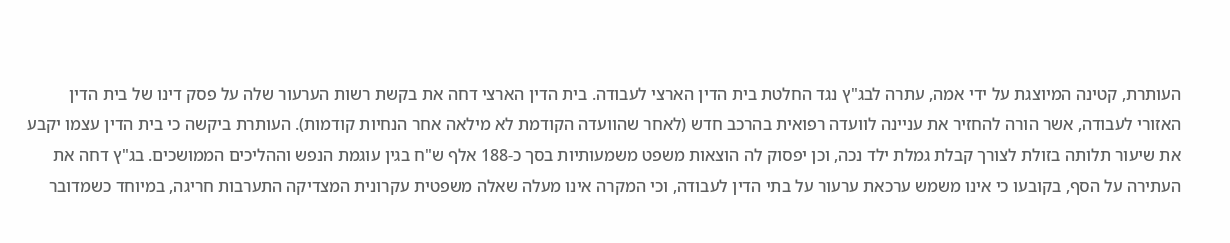העותרת, קטינה המיוצגת על ידי אמה, עתרה לבג"ץ נגד החלטת בית הדין הארצי לעבודה. בית הדין הארצי דחה את בקשת רשות הערעור שלה על פסק דינו של בית הדין האזורי לעבודה, אשר הורה להחזיר את עניינה לוועדה רפואית בהרכב חדש (לאחר שהוועדה הקודמת לא מילאה אחר הנחיות קודמות). העותרת ביקשה כי בית הדין עצמו יקבע את שיעור תלותה בזולת לצורך קבלת גמלת ילד נכה, וכן יפסוק לה הוצאות משפט משמעותיות בסך כ-188 אלף ש"ח בגין עוגמת הנפש וההליכים הממושכים. בג"ץ דחה את העתירה על הסף, בקובעו כי אינו משמש ערכאת ערעור על בתי הדין לעבודה, וכי המקרה אינו מעלה שאלה משפטית עקרונית המצדיקה התערבות חריגה, במיוחד כשמדובר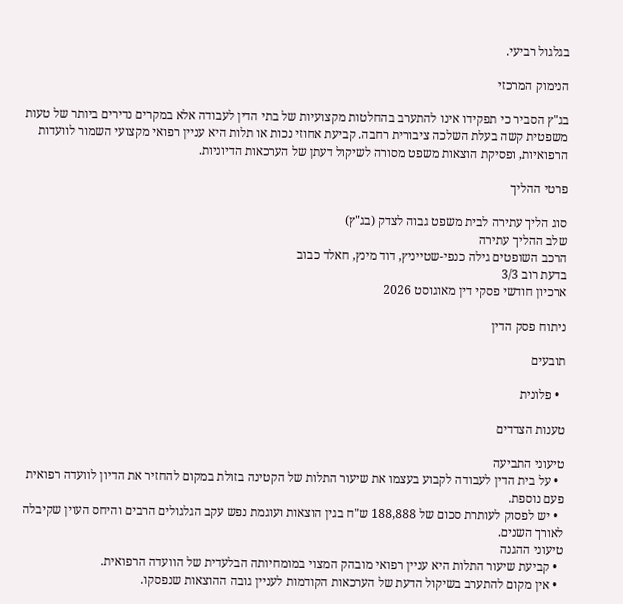בגלגול רביעי.

הנימוק המרכזי

בג"ץ הסביר כי תפקידו אינו להתערב בהחלטות מקצועיות של בתי הדין לעבודה אלא במקרים נדירים ביותר של טעות משפטית קשה בעלת השלכה ציבורית רחבה. קביעת אחוזי נכות או תלות היא עניין רפואי מקצועי השמור לוועדות הרפואיות, ופסיקת הוצאות משפט מסורה לשיקול דעתן של הערכאות הדיוניות.

פרטי ההליך

סוג הליך עתירה לבית משפט גבוה לצדק (בג"ץ)
שלב ההליך עתירה
הרכב השופטים גילה כנפי-שטייניץ, דוד מינץ, חאלד כבוב
בדעת רוב 3/3
ארכיון חודשי פסקי דין מאוגוסט 2026

ניתוח פסק הדין

תובעים

  • פלונית

טענות הצדדים

טיעוני התביעה
  • על בית הדין לעבודה לקבוע בעצמו את שיעור התלות של הקטינה בזולת במקום להחזיר את הדיון לוועדה רפואית פעם נוספת.
  • יש לפסוק לעותרת סכום של 188,888 ש"ח בגין הוצאות ועוגמת נפש עקב הגלגולים הרבים והיחס העוין שקיבלה לאורך השנים.
טיעוני ההגנה
  • קביעת שיעור התלות היא עניין רפואי מובהק המצוי במומחיותה הבלעדית של הוועדה הרפואית.
  • אין מקום להתערב בשיקול הדעת של הערכאות הקודמות לעניין גובה ההוצאות שנפסקו.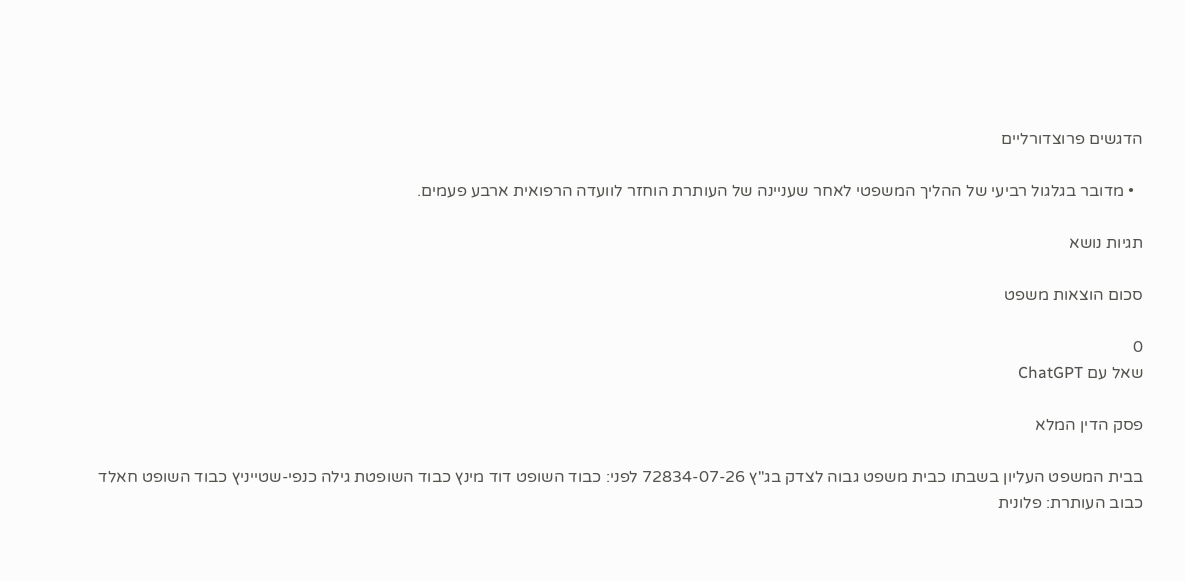הדגשים פרוצדורליים

  • מדובר בגלגול רביעי של ההליך המשפטי לאחר שעניינה של העותרת הוחזר לוועדה הרפואית ארבע פעמים.

תגיות נושא

סכום הוצאות משפט

0
שאל עם ChatGPT

פסק הדין המלא

בבית המשפט העליון בשבתו כבית משפט גבוה לצדק בג"ץ 72834-07-26 לפני: כבוד השופט דוד מינץ כבוד השופטת גילה כנפי-שטייניץ כבוד השופט חאלד כבוב העותרת: פלונית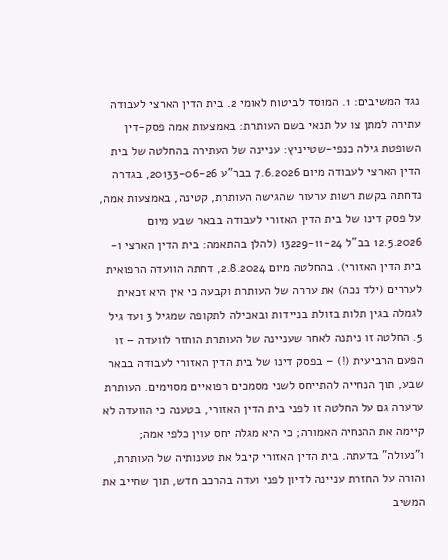נגד המשיבים: 1. המוסד לביטוח לאומי 2. בית הדין הארצי לעבודה עתירה למתן צו על תנאי בשם העותרת: באמצעות אמה פסק-דין השופטת גילה כנפי-שטייניץ: עניינה של העתירה בהחלטה של בית הדין הארצי לעבודה מיום 7.6.2026 בבר"ע 20133-06-26, בגדרה נדחתה בקשת רשות ערעור שהגישה העותרת, קטינה, באמצעות אמה, על פסק דינו של בית הדין האזורי לעבודה בבאר שבע מיום 12.5.2026 בב"ל 13229-11-24 (להלן בהתאמה: בית הדין הארצי ו-בית הדין האזורי). בהחלטה מיום 2.8.2024, דחתה הוועדה הרפואית לעררים (ילד נכה) את עררה של העותרת וקבעה כי אין היא זכאית לגמלה בגין תלות בזולת בניידות ובאכילה לתקופה שמגיל 3 ועד גיל 5. החלטה זו ניתנה לאחר שעניינה של העותרת הוחזר לוועדה – זו הפעם הרביעית (!) – בפסק דינו של בית הדין האזורי לעבודה בבאר שבע, תוך הנחייה להתייחס לשני מסמכים רפואיים מסוימים. העותרת ערערה גם על החלטה זו לפני בית הדין האזורי, בטענה כי הוועדה לא קיימה את ההנחיה האמורה; כי היא מגלה יחס עוין כלפי אמה; ו"נעולה" בדעתה. בית הדין האזורי קיבל את טענותיה של העותרת, והורה על החזרת עניינה לדיון לפני ועדה בהרכב חדש, תוך שחייב את המשיב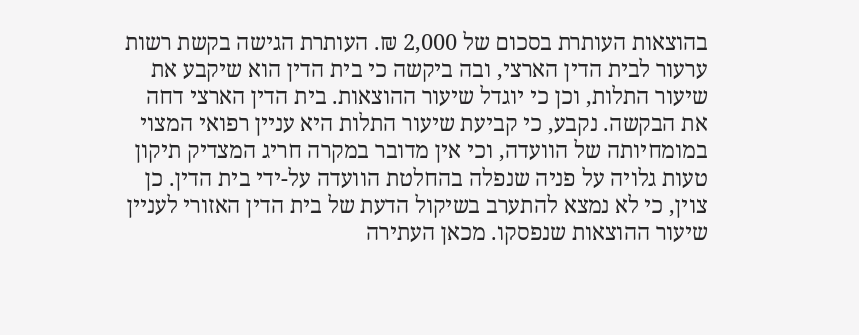בהוצאות העותרת בסכום של 2,000 ₪. העותרת הגישה בקשת רשות ערעור לבית הדין הארצי, ובה ביקשה כי בית הדין הוא שיקבע את שיעור התלות, וכן כי יוגדל שיעור ההוצאות. בית הדין הארצי דחה את הבקשה. נקבע, כי קביעת שיעור התלות היא עניין רפואי המצוי במומחיותה של הוועדה, וכי אין מדובר במקרה חריג המצדיק תיקון טעות גלויה על פניה שנפלה בהחלטת הוועדה על-ידי בית הדין. כן צוין, כי לא נמצא להתערב בשיקול הדעת של בית הדין האזורי לעניין שיעור ההוצאות שנפסקו. מכאן העתירה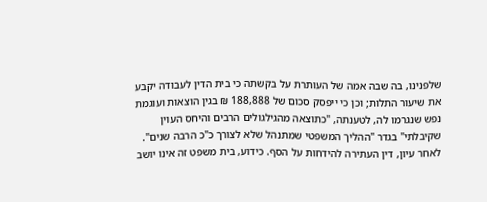שלפנינו, בה שבה אמה של העותרת על בקשתה כי בית הדין לעבודה יקבע את שיעור התלות; וכן כי ייפסק סכום של 188,888 ₪ בגין הוצאות ועוגמת נפש שנגרמו לה, לטענתה, "כתוצאה מהגילגולים הרבים והיחס העוין שקיבלתי" בגדר "ההליך המשפטי שמתנהל שלא לצורך כ"כ הרבה שנים". לאחר עיון, דין העתירה להידחות על הסף. כידוע, בית משפט זה אינו יושב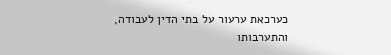כערכאת ערעור על בתי הדין לעבודה, והתערבותו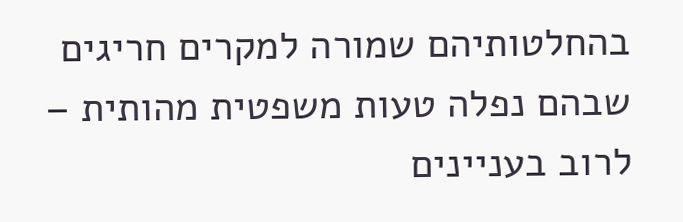בהחלטותיהם שמורה למקרים חריגים שבהם נפלה טעות משפטית מהותית – לרוב בעניינים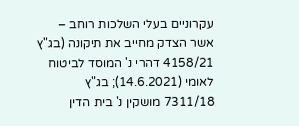עקרוניים בעלי השלכות רוחב – אשר הצדק מחייב את תיקונה (בג"ץ 4158/21 דהרי נ' המוסד לביטוח לאומי (14.6.2021); בג"ץ 7311/18 מושקין נ' בית הדין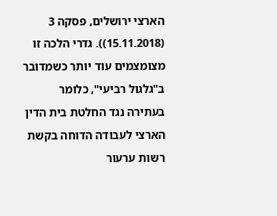הארצי ירושלים, פסקה 3 (15.11.2018)). גדרי הלכה זו מצומצמים עוד יותר כשמדובר ב"גלגול רביעי", כלומר בעתירה נגד החלטת בית הדין הארצי לעבודה הדוחה בקשת רשות ערעור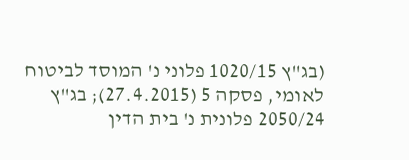(בג"ץ 1020/15 פלוני נ' המוסד לביטוח לאומי, פסקה 5 (27.4.2015); בג"ץ 2050/24 פלונית נ' בית הדין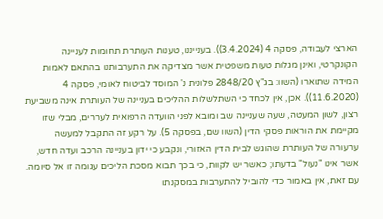הארצי לעבודה, פסקה 4 (3.4.2024)). בענייננו, טענות העותרת תחומות לעניינה הקונקרטי, ואינן מגלות טעות משפטית אשר מצדיקה את התערבותנו בהתאם לאמות המידה שתוארו (השוו: בג"ץ 2848/20 פלונית נ' המוסד לביטוח לאומי, פסקה 4 (11.6.2020)). אכן, אין לכחד כי השתלשלות ההליכים בעניינה של העותרת אינה משביעת רצון, לשון המעטה, שעה שעניינה שב ומובא לפני הוועדה הרפואית לעררים, מבלי שזו מקיימת את הוראות פסקי הדין (השוו שם, בפסקה 5). על רקע זה התקבל למעשה ערעורה של העותרת שהוגש לבית הדין האזורי, ונקבע כי ידון בעניינה הרכב ועדה חדש, אשר אינו "נעול" בדעתו; כאשר יש לקוות, כי בכך תבוא מסכת הליכים עגומה זו אל סיומה. עם זאת, אין באמור כדי להוביל להתערבות במסקנתו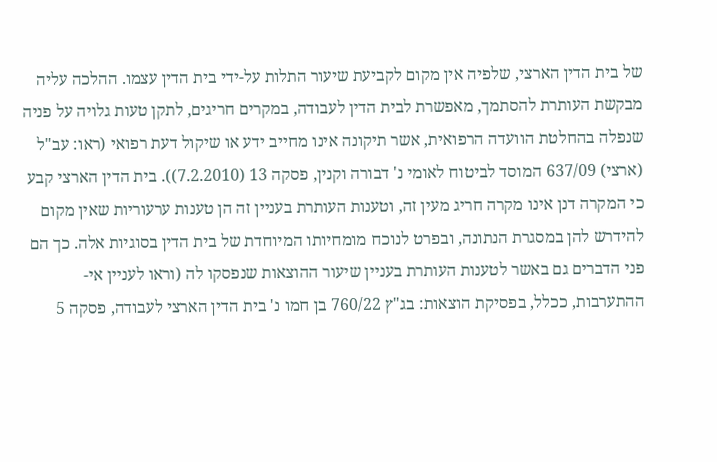של בית הדין הארצי, שלפיה אין מקום לקביעת שיעור התלות על-ידי בית הדין עצמו. ההלכה עליה מבקשת העותרת להסתמך, מאפשרת לבית הדין לעבודה, במקרים חריגים, לתקן טעות גלויה על פניה שנפלה בהחלטת הוועדה הרפואית, אשר תיקונה אינו מחייב ידע או שיקול דעת רפואי (ראו: עב"ל (ארצי) 637/09 המוסד לביטוח לאומי נ' דבורה וקנין, פסקה 13 (7.2.2010)). בית הדין הארצי קבע כי המקרה דנן אינו מקרה חריג מעין זה, וטענות העותרת בעניין זה הן טענות ערעוריות שאין מקום להידרש להן במסגרת הנתונה, ובפרט לנוכח מומחיותו המיוחדת של בית הדין בסוגיות אלה. כך הם פני הדברים גם באשר לטענות העותרת בעניין שיעור ההוצאות שנפסקו לה (וראו לעניין אי-ההתערבות, ככלל, בפסיקת הוצאות: בג"ץ 760/22 בן חמו נ' בית הדין הארצי לעבודה, פסקה 5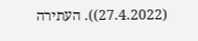(27.4.2022)). העתירה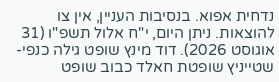נדחית אפוא. בנסיבות העניין, אין צו להוצאות. ניתן היום, י"ח אלול תשפ"ו (31 אוגוסט 2026). דוד מינץ שופט גילה כנפי-שטייניץ שופטת חאלד כבוב שופט